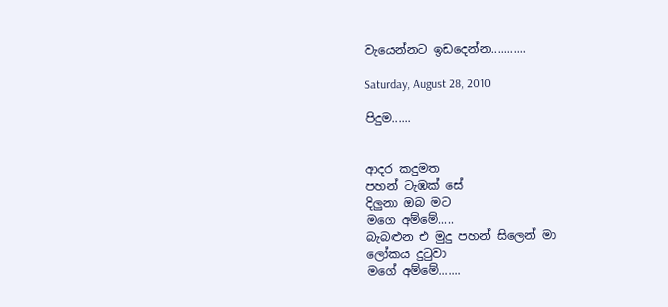වැයෙන්නට ඉඩදෙන්න...........

Saturday, August 28, 2010

පිදුම......


ආදර කදුමත
පහන් ටැඹක් සේ
දිලුනා ඔබ මට
මගෙ අම්මේ.....
බැබළුන එ මුදු පහන් සිලෙන් මා
ලෝකය දුටුවා
මගේ අම්මේ.......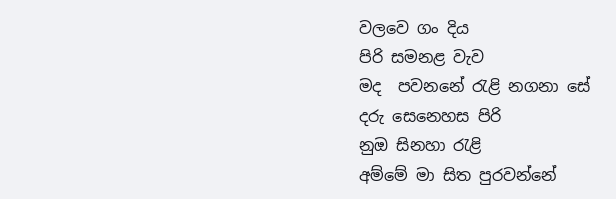වලවෙ ගං දිය
පිරි සමනළ වැව
මද  පවනනේ රැළි නගනා සේ
දරු සෙනෙහස පිරි
නුඔ සිනහා රැළි
අම්මේ මා සිත පුරවන්නේ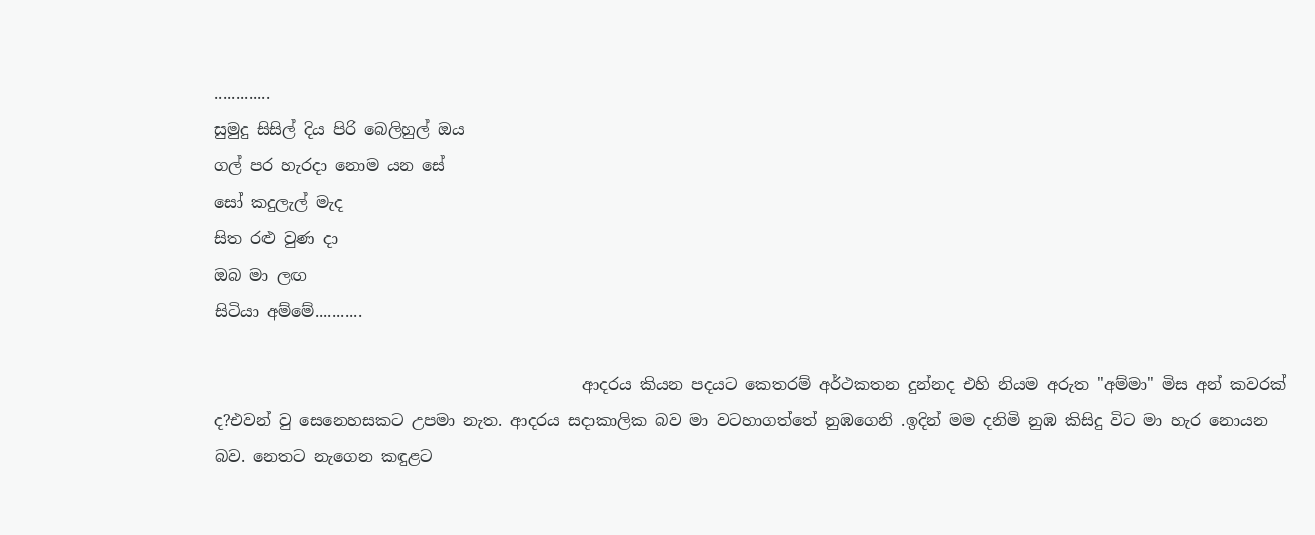.............
සුමුදු සිසිල් දිය පිරි බෙලිහුල් ඔය
ගල් පර හැරදා නොම යන සේ
සෝ කදුලැල් මැද
සිත රළු වුණ දා
ඔබ මා ලඟ
සිටියා අම්මේ...........

                                              ආදරය කියන පදයට කෙතරම් අර්ථකතන දුන්නද එහි නියම අරුත "අම්මා" මිස අන් කවරක් ද?එවන් වු සෙනෙහසකට උපමා නැත. ආදරය සදාකාලික බව මා වටහාගත්තේ නුඹගෙනි .ඉදින් මම දනිමි නුඹ කිසිදු විට මා හැර නොයන බව. නෙතට නැගෙන කඳුළට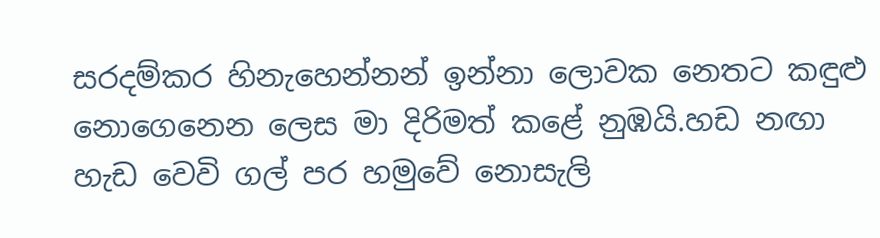සරදම්කර හිනැහෙන්නන් ඉන්නා ලොවක නෙතට කඳුළු නොගෙනෙන ලෙස මා දිරිමත් කළේ නුඹයි.හඩ නඟා හැඩ වෙවි ගල් පර හමුවේ නොසැලි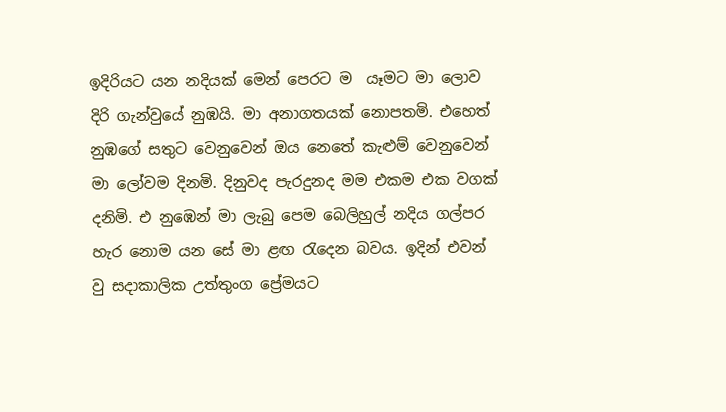ඉදිරියට යන නදියක් මෙන් පෙරට ම  යෑමට මා ලොව දිරි ගැන්වුයේ නුඹයි. මා අනාගතයක් නොපතමි. එහෙත් නුඹගේ සතුට වෙනුවෙන් ඔය නෙතේ කැළුම් වෙනුවෙන් මා ලෝවම දිනමි. දිනුවද පැරදුනද මම එකම එක වගක් දනිමි. එ නුඹෙන් මා ලැබු පෙම බෙලිහුල් නදිය ගල්පර හැර නොම යන සේ මා ළඟ රැදෙන බවය. ඉදින් එවන් වු සදාකාලික උත්තුංග ප්‍රේමයට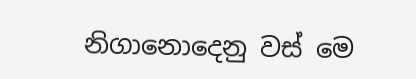නිගානොදෙනු වස් මෙ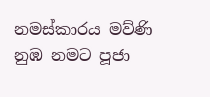නමස්කාරය මව්ණි නුඹ නමට පූජා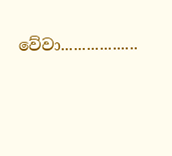වේවා..................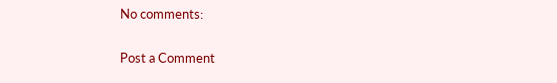No comments:

Post a Comment